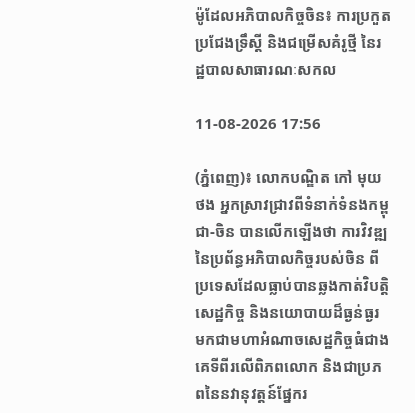ម៉ូដែលអភិបាលកិច្ចចិន៖ ការប្រកួតប្រជែងទ្រឹស្តី និងជម្រើសគំរូថ្មី នៃរដ្ឋបាលសាធារណៈសកល

11-08-2026 17:56

(ភ្នំពេញ)៖ លោកបណ្ឌិត កៅ មុយថង អ្នកស្រាវជ្រាវពីទំនាក់ទំនងកម្ពុជា-ចិន បានលើកឡើងថា ការវិវឌ្ឍនៃប្រព័ន្ធអភិបាលកិច្ចរបស់ចិន ពីប្រទេសដែលធ្លាប់បានឆ្លងកាត់វិបត្តិសេដ្ឋកិច្ច និងនយោបាយដ៏ធ្ងន់ធ្ងរ មកជាមហាអំណាចសេដ្ឋកិច្ចធំជាងគេទីពីរលើពិភពលោក និងជាប្រភពនៃនវានុវត្តន៍ផ្នែករ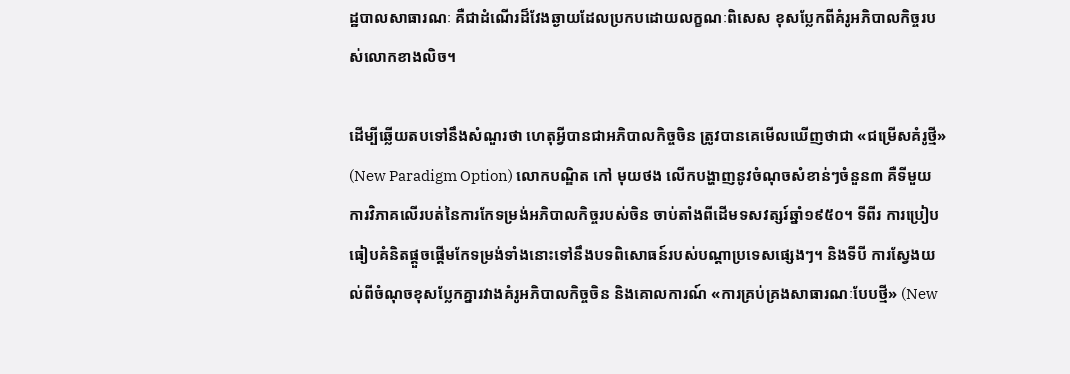ដ្ឋបាលសាធារណៈ គឺជាដំណើរដ៏វែងឆ្ងាយដែលប្រកបដោយលក្ខណៈពិសេស ខុសប្លែកពីគំរូអភិបាលកិច្ចរបស់លោកខាងលិច។

ដើម្បីឆ្លើយតបទៅនឹងសំណួរថា ហេតុអ្វីបានជាអភិបាលកិច្ចចិន ត្រូវបានគេមើលឃើញថាជា «ជម្រើសគំរូថ្មី» (New Paradigm Option) លោកបណ្ឌិត កៅ មុយថង លើកបង្ហាញនូវចំណុចសំខាន់ៗចំនួន៣ គឺទីមួយ ការវិភាគលើរបត់នៃការកែទម្រង់អភិបាលកិច្ចរបស់ចិន ចាប់តាំងពីដើមទសវត្សរ៍ឆ្នាំ១៩៥០។ ទីពីរ ការប្រៀបធៀបគំនិតផ្តួចផ្តើមកែទម្រង់ទាំងនោះទៅនឹងបទពិសោធន៍របស់បណ្តាប្រទេសផ្សេងៗ។ និងទីបី ការស្វែងយល់ពីចំណុចខុសប្លែកគ្នារវាងគំរូអភិបាលកិច្ចចិន និងគោលការណ៍ «ការគ្រប់គ្រងសាធារណៈបែបថ្មី» (New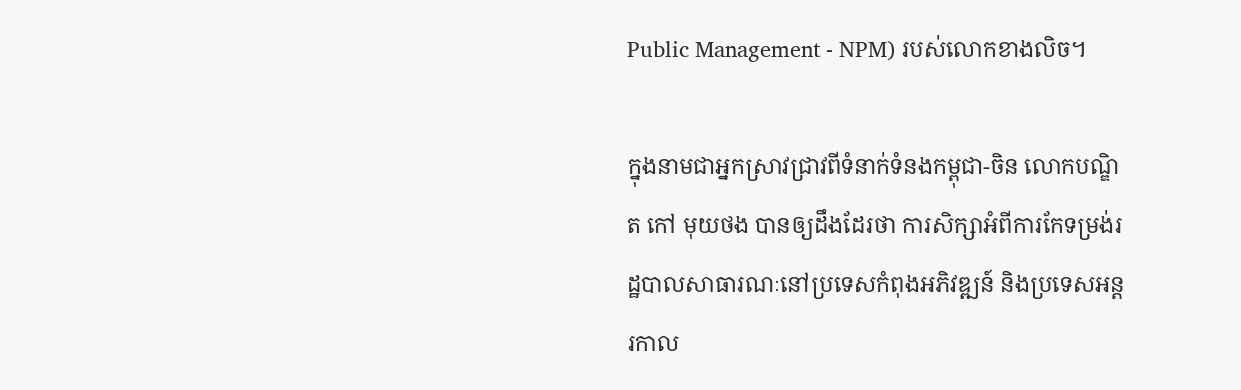Public Management - NPM) របស់លោកខាងលិច។

ក្នុងនាមជាអ្នកស្រាវជ្រាវពីទំនាក់ទំនងកម្ពុជា-ចិន លោកបណ្ឌិត កៅ មុយថង បានឲ្យដឹងដែរថា ការសិក្សាអំពីការកែទម្រង់រដ្ឋបាលសាធារណៈនៅប្រទេសកំពុងអភិវឌ្ឍន៍ និងប្រទេសអន្តរកាល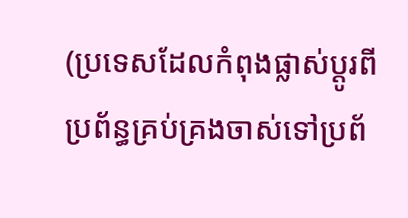(ប្រទេសដែលកំពុងផ្លាស់ប្តូរពីប្រព័ន្ធគ្រប់គ្រងចាស់ទៅប្រព័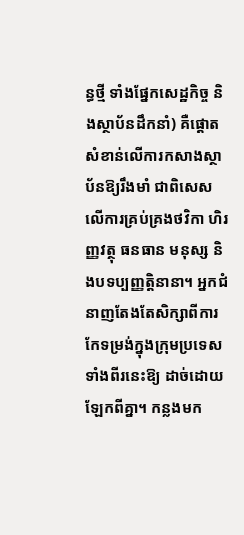ន្ធថ្មី ទាំងផ្នែកសេដ្ឋកិច្ច និងស្ថាប័នដឹកនាំ) គឺផ្តោតសំខាន់លើការកសាងស្ថាប័នឱ្យរឹងមាំ ជាពិសេសលើការគ្រប់គ្រងថវិកា ហិរញ្ញវត្ថុ ធនធាន មនុស្ស និងបទប្បញ្ញត្តិនានា។ អ្នកជំនាញតែងតែសិក្សាពីការកែទម្រង់ក្នុងក្រុមប្រទេសទាំងពីរនេះឱ្យ ដាច់ដោយឡែកពីគ្នា។ កន្លងមក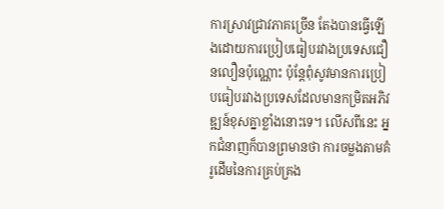ការស្រាវជ្រាវភាគច្រើន តែងបានធ្វើឡើងដោយការប្រៀបធៀបរវាងប្រទេសជឿនលឿនប៉ុណ្ណោះ ប៉ុន្តែពុំសូវមានការប្រៀបធៀបរវាងប្រទេសដែលមានកម្រិតអភិវឌ្ឍន៍ខុសគ្នាខ្លាំងនោះទេ។ លើសពីនេះ អ្នកជំនាញក៏បានព្រមានថា ការចម្លងតាមគំរូដើមនៃការគ្រប់គ្រង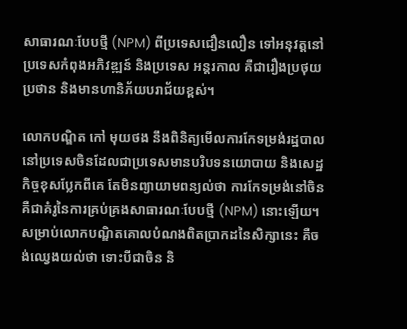សាធារណៈបែបថ្មី (NPM) ពីប្រទេសជឿនលឿន ទៅអនុវត្តនៅប្រទេសកំពុងអភិវឌ្ឍន៍ និងប្រទេស អន្តរកាល គឺជារឿងប្រថុយប្រថាន និងមានហានិភ័យបរាជ័យខ្ពស់។

លោកបណ្ឌិត កៅ មុយថង នឹងពិនិត្យមើលការកែទម្រង់រដ្ឋបាលនៅប្រទេសចិនដែលជាប្រទេសមានបរិបទនយោបាយ និងសេដ្ឋកិច្ចខុសប្លែកពីគេ តែមិនព្យាយាមពន្យល់ថា ការកែទម្រង់នៅចិន គឺជាគំរូនៃការគ្រប់គ្រងសាធារណៈបែបថ្មី (NPM) នោះឡើយ។ សម្រាប់លោកបណ្ឌិតគោលបំណងពិតប្រាកដនៃសិក្សានេះ គឺចង់ឈ្វេងយល់ថា ទោះបីជាចិន និ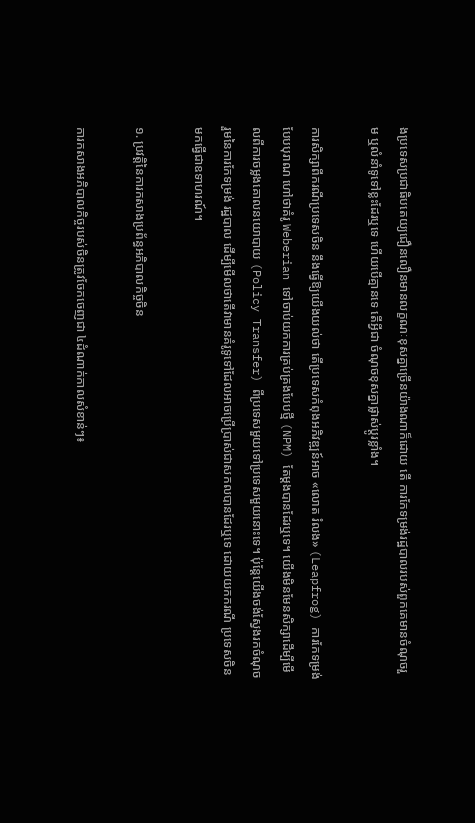ងប្រទេសប្រជាធិបតេយ្យជឿនលឿនមានលក្ខណៈខុសគ្នាច្រើនយ៉ាងណាក៏ដោយ តើ ការកែទម្រង់រដ្ឋបាលរបស់ពួកគេមានចំណុចរួម ឬលំនាំទូទៅខ្លះដែរឬទេ ហើយបើគ្មានទេ តើអ្វីជា ចំណុចខុសគ្នាផ្លាស់ប្តូរខ្លាំង។

ការសិក្សាពីករណីប្រទេសចិន នឹងធ្វើឱ្យយើងយល់ថា តើប្រទេសកំពុងអភិវឌ្ឍន៍អាច «លោត រំលង» (Leapfrog) ការកែទម្រង់បែបបុរាណ ហៅថាគំរូ Weberian ទៅចាប់យកការគ្រប់គ្រងបែបថ្មី (NPM) តែម្តងបានដែរឬទេ។ យើងមិនមែនសិក្សាដើម្បីមើលពីការចម្លងគោលនយោបាយ (Policy Transfer) ពីប្រទេសមួយទៅប្រទេសមួយនោះទេ។ ប៉ុន្តែយើងចង់ស្វែងរកចំណុចរួមនៃការកែទម្រង់ រដ្ឋបាល ដើម្បីមើលថាតើវាមានគំរូទូទៅដែលអាចប្រើប្រាស់ជាសកលបានដែរឬទេ ដោយយកករណី ប្រទេសចិនមកធ្វើជាឧទាហរណ៍។

១. ប្រវត្តិនៃការកសាងប្រព័ន្ធអភិបាលកិច្ចចិន

ការកសាងអភិបាលកិច្ចរបស់ចិនត្រូវចែកចេញជា ៤ដំណាក់កាលសំខាន់ៗ៖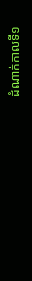ដំណាក់កាលទី១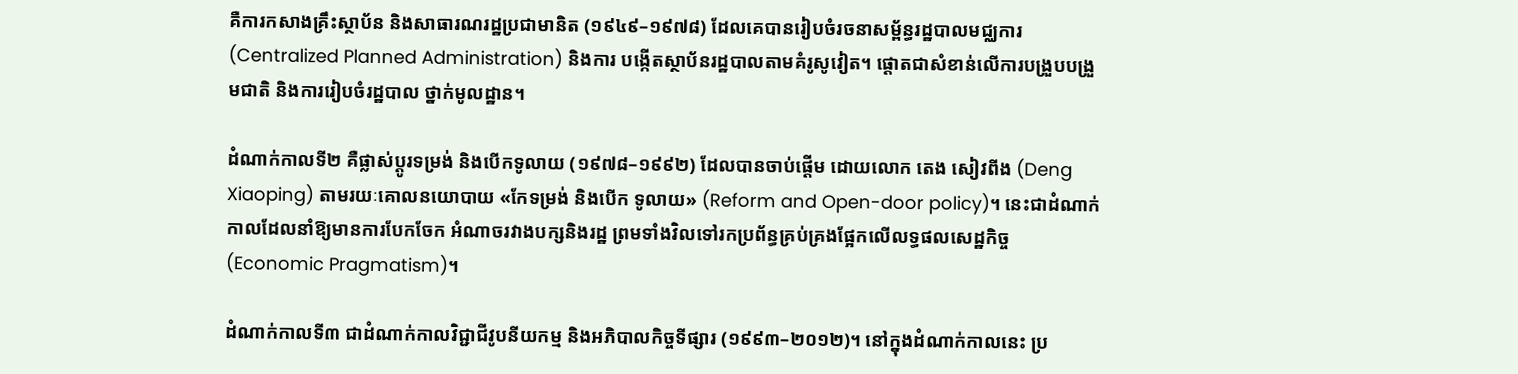គឺការកសាងគ្រឹះស្ថាប័ន និងសាធារណរដ្ឋប្រជាមានិត (១៩៤៩–១៩៧៨) ដែលគេបានរៀបចំរចនាសម្ព័ន្ធរដ្ឋបាលមជ្ឈការ (Centralized Planned Administration) និងការ បង្កើតស្ថាប័នរដ្ឋបាលតាមគំរូសូវៀត។ ផ្តោតជាសំខាន់លើការបង្រួបបង្រួមជាតិ និងការរៀបចំរដ្ឋបាល ថ្នាក់មូលដ្ឋាន។

ដំណាក់កាលទី២ គឺផ្លាស់ប្តូរទម្រង់ និងបើកទូលាយ (១៩៧៨–១៩៩២) ដែលបានចាប់ផ្តើម ដោយលោក តេង សៀវពីង (Deng Xiaoping) តាមរយៈគោលនយោបាយ «កែទម្រង់ និងបើក ទូលាយ» (Reform and Open-door policy)។ នេះជាដំណាក់កាលដែលនាំឱ្យមានការបែកចែក អំណាចរវាងបក្សនិងរដ្ឋ ព្រមទាំងវិលទៅរកប្រព័ន្ធគ្រប់គ្រងផ្អែកលើលទ្ធផលសេដ្ឋកិច្ច (Economic Pragmatism)។

ដំណាក់កាលទី៣ ជាដំណាក់កាលវិជ្ជាជីវូបនីយកម្ម និងអភិបាលកិច្ចទីផ្សារ (១៩៩៣–២០១២)។ នៅក្នុងដំណាក់កាលនេះ ប្រ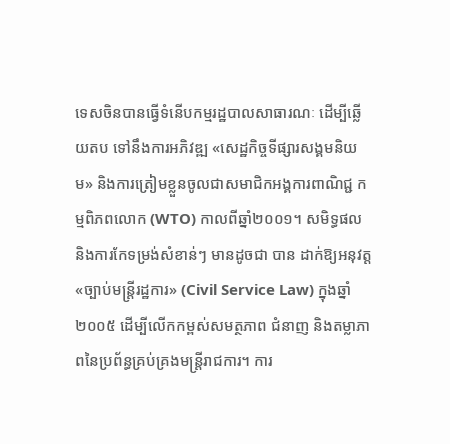ទេសចិនបានធ្វើទំនើបកម្មរដ្ឋបាលសាធារណៈ ដើម្បីឆ្លើយតប ទៅនឹងការអភិវឌ្ឍ «សេដ្ឋកិច្ចទីផ្សារសង្គមនិយម» និងការត្រៀមខ្លួនចូលជាសមាជិកអង្គការពាណិជ្ជ កម្មពិភពលោក (WTO) កាលពីឆ្នាំ២០០១។ សមិទ្ធផល និងការកែទម្រង់សំខាន់ៗ មានដូចជា បាន ដាក់ឱ្យអនុវត្ត «ច្បាប់មន្ត្រីរដ្ឋការ» (Civil Service Law) ក្នុងឆ្នាំ២០០៥ ដើម្បីលើកកម្ពស់សមត្ថភាព ជំនាញ និងតម្លាភាពនៃប្រព័ន្ធគ្រប់គ្រងមន្ត្រីរាជការ។ ការ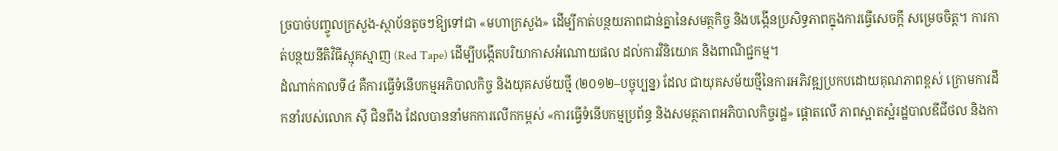ច្របាច់បញ្ចូលក្រសួង-ស្ថាប័នតូចៗឱ្យទៅជា «មហាក្រសួង» ដើម្បីកាត់បន្ថយភាពជាន់គ្នានៃសមត្ថកិច្ច និងបង្កើនប្រសិទ្ធភាពក្នុងការធ្វើសេចក្តី សម្រេចចិត្ត។ ការកាត់បន្ថយនីតិវិធីស្មុគស្មាញ (Red Tape) ដើម្បីបង្កើតបរិយាកាសអំណោយផល ដល់ការវិនិយោគ និងពាណិជ្ជកម្ម។
ដំណាក់កាលទី៤ គឺការធ្វើទំនើបកម្មអភិបាលកិច្ច និងយុគសម័យថ្មី (២០១២–បច្ចុប្បន្ន) ដែល ជាយុគសម័យថ្មីនៃការអភិវឌ្ឍប្រកបដោយគុណភាពខ្ពស់ ក្រោមការដឹកនាំរបស់លោក ស៊ី ជិនពីង ដែលបាននាំមកការលើកកម្ពស់ «ការធ្វើទំនើបកម្មប្រព័ន្ធ និងសមត្ថភាពអភិបាលកិច្ចរដ្ឋ» ផ្តោតលើ ភាពស្អាតស្អំរដ្ឋបាលឌីជីថល និងកា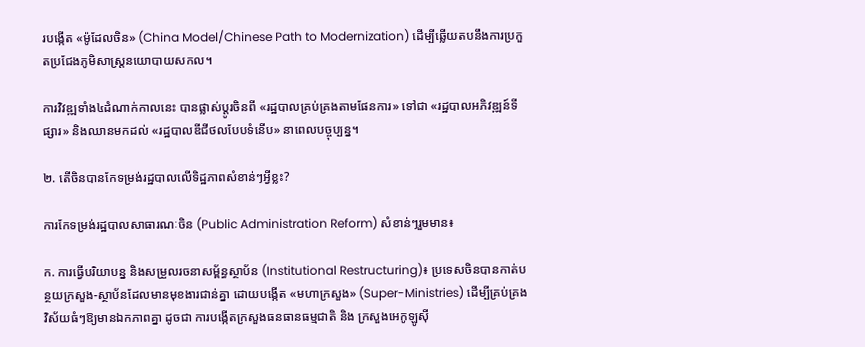របង្កើត «ម៉ូដែលចិន» (China Model/Chinese Path to Modernization) ដើម្បីឆ្លើយតបនឹងការប្រកួតប្រជែងភូមិសាស្ត្រនយោបាយសកល។

ការវិវឌ្ឍទាំង៤ដំណាក់កាលនេះ បានផ្លាស់ប្តូរចិនពី «រដ្ឋបាលគ្រប់គ្រងតាមផែនការ» ទៅជា «រដ្ឋបាលអភិវឌ្ឍន៍ទីផ្សារ» និងឈានមកដល់ «រដ្ឋបាលឌីជីថលបែបទំនើប» នាពេលបច្ចុប្បន្ន។

២. តើចិនបានកែទម្រង់រដ្ឋបាលលើទិដ្ឋភាពសំខាន់ៗអ្វីខ្លះ?

ការកែទម្រង់រដ្ឋបាលសាធារណៈចិន (Public Administration Reform) សំខាន់ៗរួមមាន៖

ក. ការធ្វើបរិយាបន្ន និងសម្រួលរចនាសម្ព័ន្ធស្ថាប័ន (Institutional Restructuring)៖ ប្រទេសចិនបានកាត់បន្ថយក្រសួង-ស្ថាប័នដែលមានមុខងារជាន់គ្នា ដោយបង្កើត «មហាក្រសួង» (Super-Ministries) ដើម្បីគ្រប់គ្រងវិស័យធំៗឱ្យមានឯកភាពគ្នា ដូចជា ការបង្កើតក្រសួងធនធានធម្មជាតិ និង ក្រសួងអេកូឡូស៊ី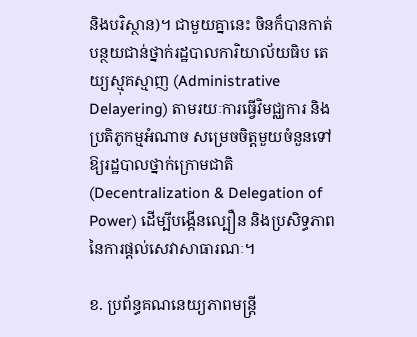និងបរិស្ថាន)។ ជាមួយគ្នានេះ ចិនក៏បានកាត់បន្ថយជាន់ថ្នាក់រដ្ឋបាលការិយាល័យធិប តេយ្យស្មុគស្មាញ (Administrative Delayering) តាមរយៈការធ្វើវិមជ្ឈការ និងប្រតិភូកម្មអំណាច សម្រេចចិត្តមួយចំនួនទៅឱ្យរដ្ឋបាលថ្នាក់ក្រោមជាតិ (Decentralization & Delegation of Power) ដើម្បីបង្កើនល្បឿន និងប្រសិទ្ធភាពនៃការផ្តល់សេវាសាធារណៈ។

ខ. ប្រព័ន្ធគណនេយ្យភាពមន្ត្រី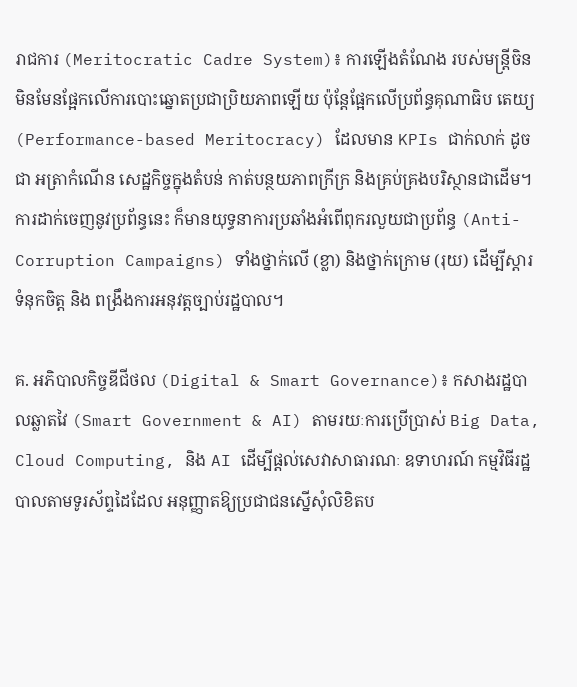រាជការ (Meritocratic Cadre System)៖ ការឡើងតំណែង របស់មន្ត្រីចិន មិនមែនផ្អែកលើការបោះឆ្នោតប្រជាប្រិយភាពឡើយ ប៉ុន្តែផ្អែកលើប្រព័ន្ធគុណាធិប តេយ្យ (Performance-based Meritocracy) ដែលមាន KPIs ជាក់លាក់ ដូចជា អត្រាកំណើន សេដ្ឋកិច្ចក្នុងតំបន់ កាត់បន្ថយភាពក្រីក្រ និងគ្រប់គ្រងបរិស្ថានជាដើម។ ការដាក់ចេញនូវប្រព័ន្ធនេះ ក៏មានយុទ្ធនាការប្រឆាំងអំពើពុករលួយជាប្រព័ន្ធ (Anti-Corruption Campaigns) ទាំងថ្នាក់លើ (ខ្លា) និងថ្នាក់ក្រោម (រុយ) ដើម្បីស្តារទំនុកចិត្ត និង ពង្រឹងការអនុវត្តច្បាប់រដ្ឋបាល។

គ. អភិបាលកិច្ចឌីជីថល (Digital & Smart Governance)៖ កសាងរដ្ឋបាលឆ្លាតវៃ (Smart Government & AI) តាមរយៈការប្រើប្រាស់ Big Data, Cloud Computing, និង AI ដើម្បីផ្តល់សេវាសាធារណៈ ឧទាហរណ៍ កម្មវិធីរដ្ឋបាលតាមទូរស័ព្ទដៃដែល អនុញ្ញាតឱ្យប្រជាជនស្នើសុំលិខិតប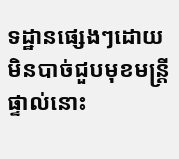ទដ្ឋានផ្សេងៗដោយមិនបាច់ជួបមុខមន្ត្រីផ្ទាល់នោះ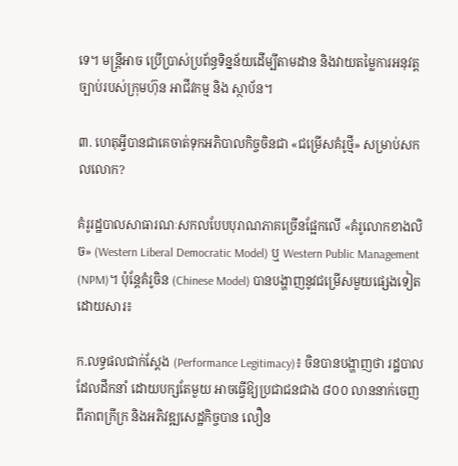ទេ។ មន្រ្តីអាច ប្រើប្រាស់ប្រព័ន្ធទិន្នន័យដើម្បីតាមដាន និងវាយតម្លៃការអនុវត្តច្បាប់របស់ក្រុមហ៊ុន អាជីវកម្ម និង ស្ថាប័ន។

៣. ហេតុអ្វីបានជាគេចាត់ទុកអភិបាលកិច្ចចិនជា «ជម្រើសគំរូថ្មី» សម្រាប់សកលលោក?

គំរូរដ្ឋបាលសាធារណៈសកលបែបបុរាណភាគច្រើនផ្អែកលើ «គំរូលោកខាងលិច» (Western Liberal Democratic Model) ឬ Western Public Management (NPM)។ ប៉ុន្តែគំរូចិន (Chinese Model) បានបង្ហាញនូវជម្រើសមួយផ្សេងទៀតដោយសារ៖

ក.លទ្ធផលជាក់ស្តែង (Performance Legitimacy)៖ ចិនបានបង្ហាញថា រដ្ឋបាលដែលដឹកនាំ ដោយបក្សតែមួយ អាចធ្វើឱ្យប្រជាជនជាង ៨០០ លាននាក់ចេញពីភាពក្រីក្រ និងអភិវឌ្ឍសេដ្ឋកិច្ចបាន លឿន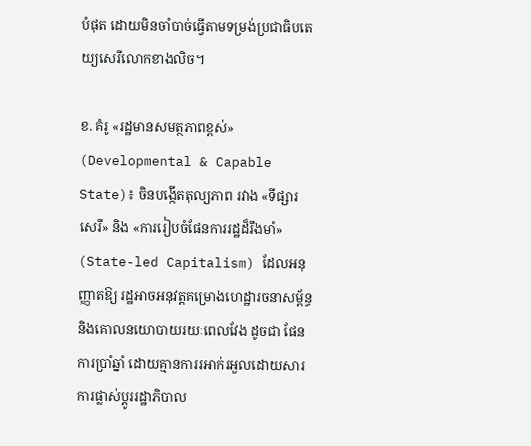បំផុត ដោយមិនចាំបាច់ធ្វើតាមទម្រង់ប្រជាធិបតេយ្យសេរីលោកខាងលិច។

ខ. គំរូ «រដ្ឋមានសមត្ថភាពខ្ពស់» (Developmental & Capable State)៖ ចិនបង្កើតតុល្យភាព រវាង «ទីផ្សារសេរី» និង «ការរៀបចំផែនការរដ្ឋដ៏រឹងមាំ» (State-led Capitalism) ដែលអនុញ្ញាតឱ្យ រដ្ឋអាចអនុវត្តគម្រោងហេដ្ឋារចនាសម្ព័ន្ធ និងគោលនយោបាយរយៈពេលវែង ដូចជា ផែនការប្រាំឆ្នាំ ដោយគ្មានការរអាក់រអួលដោយសារការផ្លាស់ប្តូររដ្ឋាភិបាល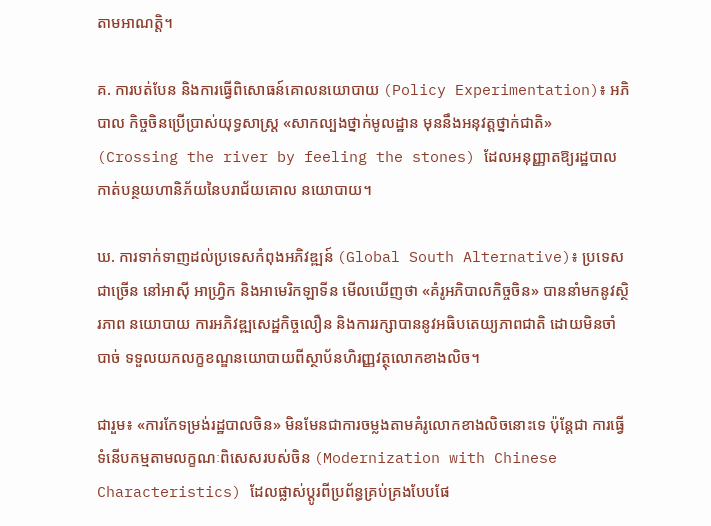តាមអាណត្តិ។

គ. ការបត់បែន និងការធ្វើពិសោធន៍គោលនយោបាយ (Policy Experimentation)៖ អភិបាល កិច្ចចិនប្រើប្រាស់យុទ្ធសាស្ត្រ «សាកល្បងថ្នាក់មូលដ្ឋាន មុននឹងអនុវត្តថ្នាក់ជាតិ» (Crossing the river by feeling the stones) ដែលអនុញ្ញាតឱ្យរដ្ឋបាលកាត់បន្ថយហានិភ័យនៃបរាជ័យគោល នយោបាយ។

ឃ. ការទាក់ទាញដល់ប្រទេសកំពុងអភិវឌ្ឍន៍ (Global South Alternative)៖ ប្រទេសជាច្រើន នៅអាស៊ី អាហ្វ្រិក និងអាមេរិកឡាទីន មើលឃើញថា «គំរូអភិបាលកិច្ចចិន» បាននាំមកនូវស្ថិរភាព នយោបាយ ការអភិវឌ្ឍសេដ្ឋកិច្ចលឿន និងការរក្សាបាននូវអធិបតេយ្យភាពជាតិ ដោយមិនចាំបាច់ ទទួលយកលក្ខខណ្ឌនយោបាយពីស្ថាប័នហិរញ្ញវត្ថុលោកខាងលិច។

ជារួម៖ «ការកែទម្រង់រដ្ឋបាលចិន» មិនមែនជាការចម្លងតាមគំរូលោកខាងលិចនោះទេ ប៉ុន្តែជា ការធ្វើទំនើបកម្មតាមលក្ខណៈពិសេសរបស់ចិន (Modernization with Chinese Characteristics) ដែលផ្លាស់ប្តូរពីប្រព័ន្ធគ្រប់គ្រងបែបផែ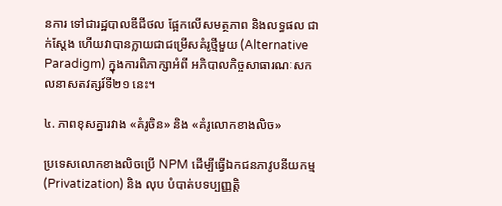នការ ទៅជារដ្ឋបាលឌីជីថល ផ្អែកលើសមត្ថភាព និងលទ្ធផល ជាក់ស្តែង ហើយវាបានក្លាយជាជម្រើសគំរូថ្មីមួយ (Alternative Paradigm) ក្នុងការពិភាក្សាអំពី អភិបាលកិច្ចសាធារណៈសកលនាសតវត្សរ៍ទី២១ នេះ។

៤. ភាពខុសគ្នារវាង «គំរូចិន» និង «គំរូលោកខាងលិច»

ប្រទេសលោកខាងលិចប្រើ NPM ដើម្បីធ្វើឯកជនភាវូបនីយកម្ម (Privatization) និង លុប បំបាត់បទប្បញ្ញត្តិ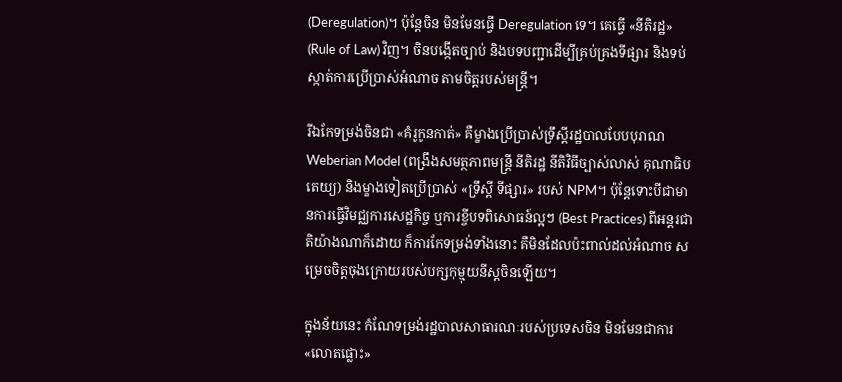(Deregulation)។ ប៉ុន្តែចិន មិនមែនធ្វើ Deregulation ទេ។ គេធ្វើ «នីតិរដ្ឋ» (Rule of Law) វិញ។ ចិនបង្កើតច្បាប់ និងបទបញ្ជាដើម្បីគ្រប់គ្រងទីផ្សារ និងទប់ស្កាត់ការប្រើប្រាស់អំណាច តាមចិត្តរបស់មន្ត្រី។

រីឯកែទម្រង់ចិនជា «គំរូកូនកាត់» គឺម្ខាងប្រើប្រាស់ទ្រឹស្តីរដ្ឋបាលបែបបុរាណ Weberian Model (ពង្រឹងសមត្ថភាពមន្ត្រី នីតិរដ្ឋ នីតិវិធីច្បាស់លាស់ គុណាធិបតេយ្យ) និងម្ខាងទៀតប្រើប្រាស់ «ទ្រឹស្តី ទីផ្សារ» របស់ NPM។ ប៉ុន្តែទោះបីជាមានការធ្វើវិមជ្ឈការសេដ្ឋកិច្ច ឬការខ្ចីបទពិសោធន៍ល្អៗ (Best Practices) ពីអន្តរជាតិយ៉ាងណាក៏ដោយ ក៏ការកែទម្រង់ទាំងនោះ គឺមិនដែលប៉ះពាល់ដល់អំណាច សម្រេចចិត្តចុងក្រោយរបស់បក្សកុម្មុយនីស្តចិនឡើយ។

ក្នុងន័យនេះ កំណែទម្រង់រដ្ឋបាលសាធារណៈរបស់ប្រទេសចិន មិនមែនជាការ «លោតផ្លោះ»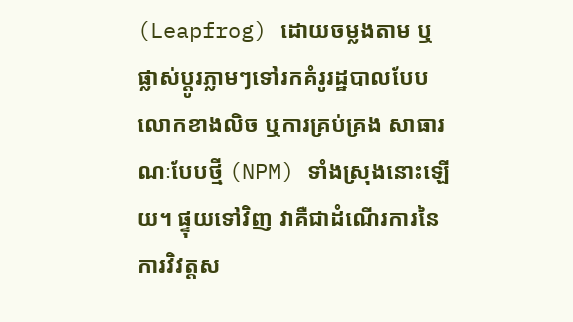(Leapfrog) ដោយចម្លងតាម ឬផ្លាស់ប្តូរភ្លាមៗទៅរកគំរូរដ្ឋបាលបែបលោកខាងលិច ឬការគ្រប់គ្រង សាធារណៈបែបថ្មី (NPM) ទាំងស្រុងនោះឡើយ។ ផ្ទុយទៅវិញ វាគឺជាដំណើរការនៃការវិវត្តស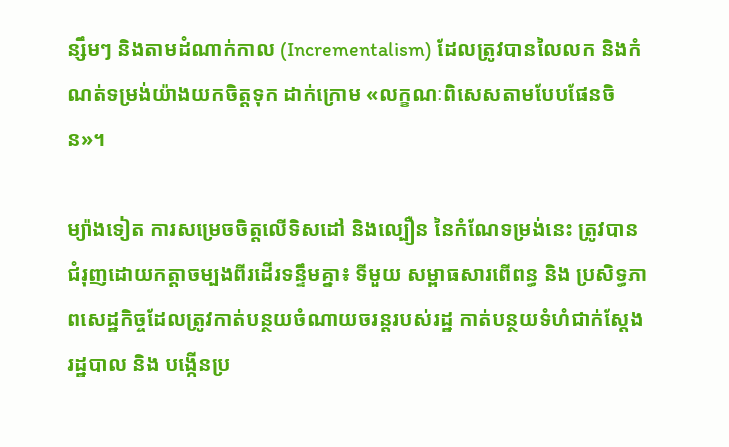ន្សឹមៗ និងតាមដំណាក់កាល (Incrementalism) ដែលត្រូវបានលៃលក និងកំណត់ទម្រង់យ៉ាងយកចិត្តទុក ដាក់ក្រោម «លក្ខណៈពិសេសតាមបែបផែនចិន»។

ម្យ៉ាងទៀត ការសម្រេចចិត្តលើទិសដៅ និងល្បឿន នៃកំណែទម្រង់នេះ ត្រូវបានជំរុញដោយកត្តាចម្បងពីរដើរទន្ទឹមគ្នា៖ ទីមួយ សម្ពាធសារពើពន្ធ និង ប្រសិទ្ធភាពសេដ្ឋកិច្ចដែលត្រូវកាត់បន្ថយចំណាយចរន្តរបស់រដ្ឋ កាត់បន្ថយទំហំជាក់ស្តែងរដ្ឋបាល និង បង្កើនប្រ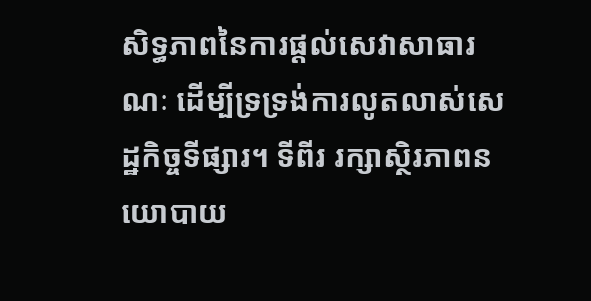សិទ្ធភាពនៃការផ្តល់សេវាសាធារណៈ ដើម្បីទ្រទ្រង់ការលូតលាស់សេដ្ឋកិច្ចទីផ្សារ។ ទីពីរ រក្សាស្ថិរភាពនយោបាយ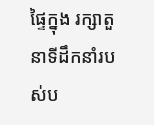ផ្ទៃក្នុង រក្សាតួនាទីដឹកនាំរបស់ប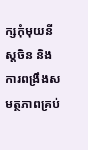ក្សកុំមុយនីស្តចិន និងការពង្រឹងសមត្ថភាពគ្រប់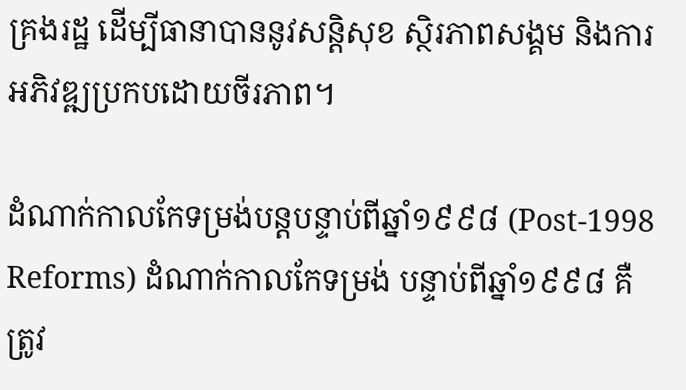គ្រងរដ្ឋ ដើម្បីធានាបាននូវសន្តិសុខ ស្ថិរភាពសង្គម និងការអភិវឌ្ឍប្រកបដោយចីរភាព។

ដំណាក់កាលកែទម្រង់បន្តបន្ទាប់ពីឆ្នាំ១៩៩៨ (Post-1998 Reforms) ដំណាក់កាលកែទម្រង់ បន្ទាប់ពីឆ្នាំ១៩៩៨ គឺត្រូវ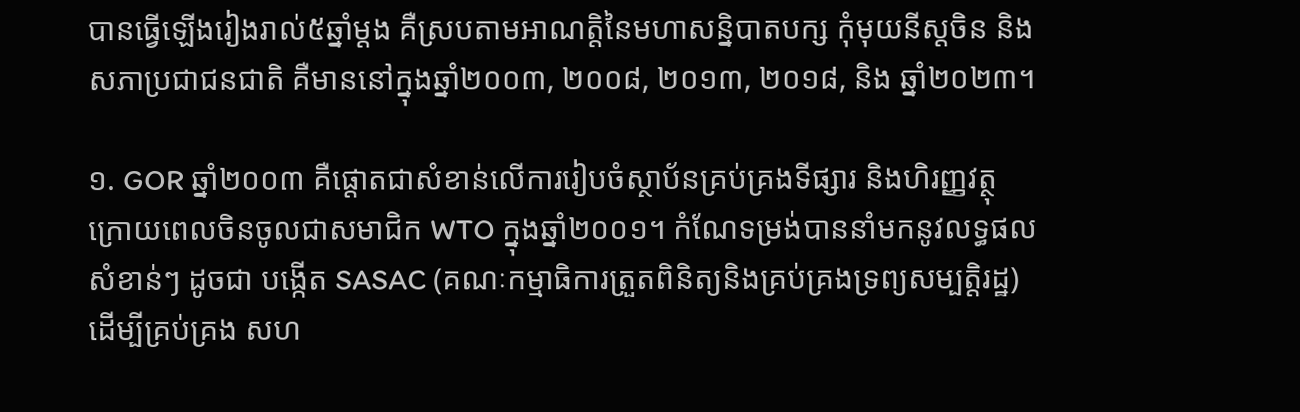បានធ្វើឡើងរៀងរាល់៥ឆ្នាំម្តង គឺស្របតាមអាណត្តិនៃមហាសន្និបាតបក្ស កុំមុយនីស្តចិន និងសភាប្រជាជនជាតិ គឺមាននៅក្នុងឆ្នាំ២០០៣, ២០០៨, ២០១៣, ២០១៨, និង ឆ្នាំ២០២៣។

១. GOR ឆ្នាំ២០០៣ គឺផ្តោតជាសំខាន់លើការរៀបចំស្ថាប័នគ្រប់គ្រងទីផ្សារ និងហិរញ្ញវត្ថុ ក្រោយពេលចិនចូលជាសមាជិក WTO ក្នុងឆ្នាំ២០០១។ កំណែទម្រង់បាននាំមកនូវលទ្ធផលសំខាន់ៗ ដូចជា បង្កើត SASAC (គណៈកម្មាធិការត្រួតពិនិត្យនិងគ្រប់គ្រងទ្រព្យសម្បត្តិរដ្ឋ) ដើម្បីគ្រប់គ្រង សហ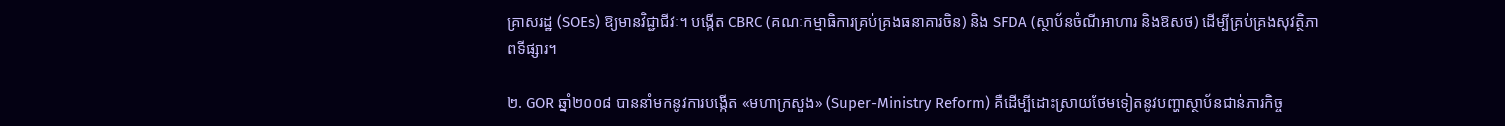គ្រាសរដ្ឋ (SOEs) ឱ្យមានវិជ្ជាជីវៈ។ បង្កើត CBRC (គណៈកម្មាធិការគ្រប់គ្រងធនាគារចិន) និង SFDA (ស្ថាប័នចំណីអាហារ និងឱសថ) ដើម្បីគ្រប់គ្រងសុវត្ថិភាពទីផ្សារ។

២. GOR ឆ្នាំ២០០៨ បាននាំមកនូវការបង្កើត «មហាក្រសួង» (Super-Ministry Reform) គឺដើម្បីដោះស្រាយថែមទៀតនូវបញ្ហាស្ថាប័នជាន់ភារកិច្ច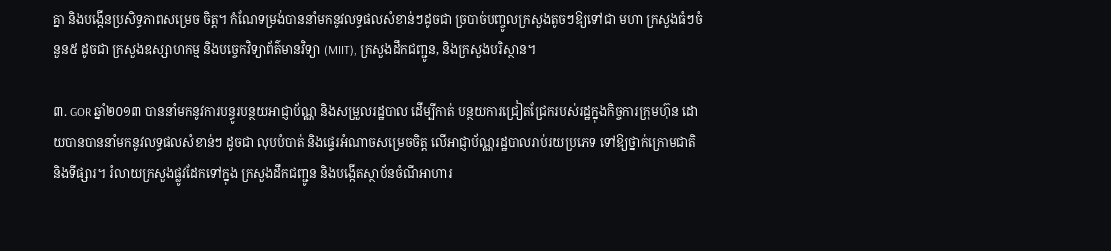គ្នា និងបង្កើនប្រសិទ្ធភាពសម្រេច ចិត្ត។ កំណែទម្រង់បាននាំមកនូវលទ្ធផលសំខាន់ៗដូចជា ច្របាច់បញ្ចូលក្រសួងតូចៗឱ្យទៅជា មហា ក្រសួងធំៗចំនួន៥ ដូចជា ក្រសួងឧស្សាហកម្ម និងបច្ចេកវិទ្យាព័ត៌មានវិទ្យា (MIIT), ក្រសួងដឹកជញ្ជូន, និងក្រសួងបរិស្ថាន។

៣. GOR ឆ្នាំ២០១៣ បាននាំមកនូវការបន្ធូរបន្ថយអាជ្ញាប័ណ្ណ និងសម្រួលរដ្ឋបាល ដើម្បីកាត់ បន្ថយការជ្រៀតជ្រែករបស់រដ្ឋក្នុងកិច្ចការក្រុមហ៊ុន ដោយបានបាននាំមកនូវលទ្ធផលសំខាន់ៗ ដូចជា លុបបំបាត់ និងផ្ទេរអំណាចសម្រេចចិត្ត លើអាជ្ញាប័ណ្ណរដ្ឋបាលរាប់រយប្រភេទ ទៅឱ្យថ្នាក់ក្រោមជាតិ និងទីផ្សារ។ រំលាយក្រសួងផ្លូវដែកទៅក្នុង ក្រសួងដឹកជញ្ជូន និងបង្កើតស្ថាប័នចំណីអាហារ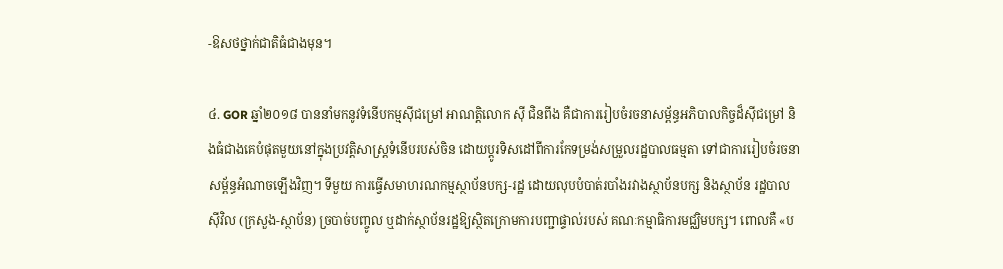-ឱសថថ្នាក់ជាតិធំជាងមុន។

៤. GOR ឆ្នាំ២០១៨ បាននាំមកនូវទំនើបកម្មស៊ីជម្រៅ អាណត្តិលោក ស៊ី ជិនពីង គឺជាការរៀបចំរចនាសម្ព័ន្ធអភិបាលកិច្ចដ៏ស៊ីជម្រៅ និងធំជាងគេបំផុតមួយនៅក្នុងប្រវត្តិសាស្ត្រទំនើបរបស់ចិន ដោយប្តូរទិសដៅពីការកែទម្រង់សម្រួលរដ្ឋបាលធម្មតា ទៅជាការរៀបចំរចនាសម្ព័ន្ធអំណាចឡើងវិញ។ ទីមួយ ការធ្វើសមាហរណកម្មស្ថាប័នបក្ស-រដ្ឋ ដោយលុបបំបាត់របាំងរវាងស្ថាប័នបក្ស និងស្ថាប័ន រដ្ឋបាលស៊ីវិល (ក្រសួង-ស្ថាប័ន) ច្របាច់បញ្ចូល ឬដាក់ស្ថាប័នរដ្ឋឱ្យស្ថិតក្រោមការបញ្ជាផ្ទាល់របស់ គណៈកម្មាធិការមជ្ឈិមបក្ស។ ពោលគឺ «ប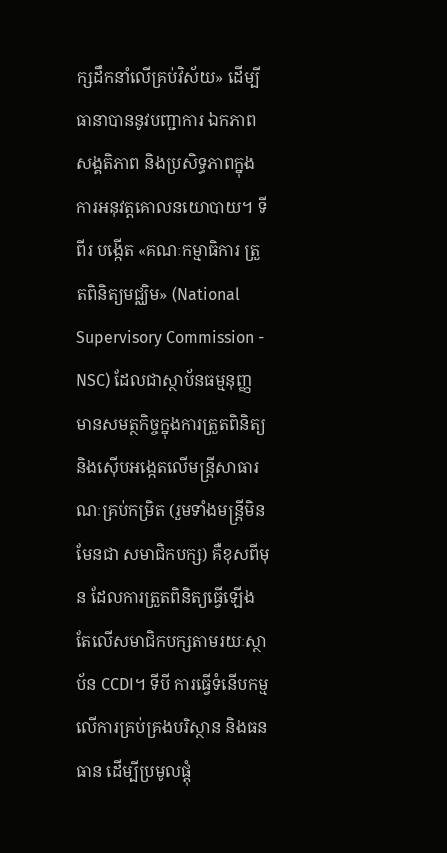ក្សដឹកនាំលើគ្រប់វិស័យ» ដើម្បីធានាបាននូវបញ្ជាការ ឯកភាព សង្គតិភាព និងប្រសិទ្ធភាពក្នុងការអនុវត្តគោលនយោបាយ។ ទីពីរ បង្កើត «គណៈកម្មាធិការ ត្រួតពិនិត្យមជ្ឈិម» (National Supervisory Commission - NSC) ដែលជាស្ថាប័នធម្មនុញ្ញ មានសមត្ថកិច្ចក្នុងការត្រួតពិនិត្យ និងស៊ើបអង្កេតលើមន្ត្រីសាធារណៈគ្រប់កម្រិត (រួមទាំងមន្ត្រីមិនមែនជា សមាជិកបក្ស) គឺខុសពីមុន ដែលការត្រួតពិនិត្យធ្វើឡើងតែលើសមាជិកបក្សតាមរយៈស្ថាប័ន CCDI។ ទីបី ការធ្វើទំនើបកម្មលើការគ្រប់គ្រងបរិស្ថាន និងធនធាន ដើម្បីប្រមូលផ្តុំ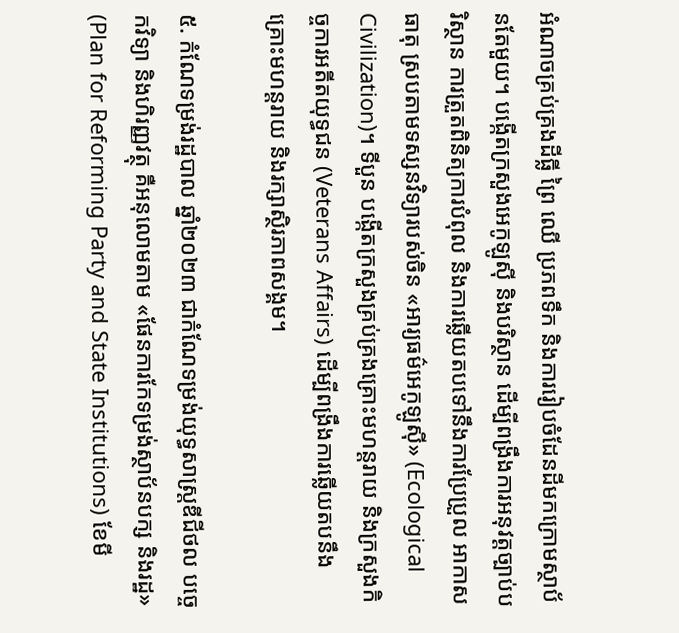អំណាចគ្រប់គ្រងដីធ្លី ព្រៃ ឈើ ប្រភពទឹក និងការរៀបចំដែនដីមកក្រោមស្ថាប័នតែមួយ។ បង្កើតក្រសួងអេកូឡូស៊ី និងបរិស្ថាន ដើម្បីពង្រឹងការអនុវត្តច្បាប់បរិស្ថាន ការត្រួតពិនិត្យការបំពុល និងការឆ្លើយតបទៅនឹងការប្រែប្រួល អាកាសធាតុ ស្របតាមទស្សនវិទ្យារបស់ចិន «អារ្យធម៌អេកូឡូស៊ី» (Ecological Civilization)។ ទីបួន បង្កើតក្រសួងគ្រប់គ្រងគ្រោះមហន្តរាយ និងក្រសួងកិច្ចការអតីតយុទ្ធជន (Veterans Affairs) ដើម្បីពង្រឹងការឆ្លើយតបនឹងគ្រោះមហន្តរាយ និងរក្សាស្ថិរភាពសង្គម។

៥. កំណែទម្រង់រដ្ឋបាល ឆ្នាំ២០២៣ ជាកំណែទម្រង់យុទ្ធសាស្ត្រឌីជីថល បច្ចេកវិទ្យា និងហិរញ្ញវត្ថុ គឺអនុលោមតាម «ផែនការកែទម្រង់ស្ថាប័នបក្ស និងរដ្ឋ» (Plan for Reforming Party and State Institutions) ខែមី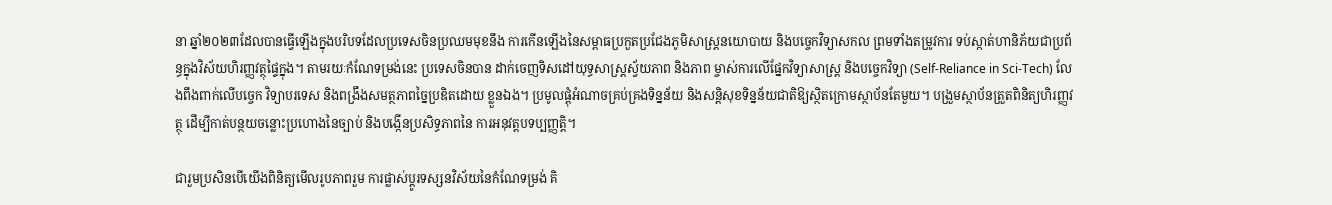នា ឆ្នាំ២០២៣ដែលបានធ្វើឡើងក្នុងបរិបទដែលប្រទេសចិនប្រឈមមុខនឹង ការកើនឡើងនៃសម្ពាធប្រកួតប្រជែងភូមិសាស្ត្រនយោបាយ និងបច្ចេកវិទ្យាសកល ព្រមទាំងតម្រូវការ ទប់ស្កាត់ហានិភ័យជាប្រព័ន្ធក្នុងវិស័យហិរញ្ញវត្ថុផ្ទៃក្នុង។ តាមរយៈកំណែទម្រង់នេះ ប្រទេសចិនបាន ដាក់ចេញទិសដៅយុទ្ធសាស្ត្រស្វ័យភាព និងភាព ម្ចាស់ការលើផ្នែកវិទ្យាសាស្ត្រ និងបច្ចេកវិទ្យា (Self-Reliance in Sci-Tech) លែងពឹងពាក់លើបច្ចេក វិទ្យាបរទេស និងពង្រឹងសមត្ថភាពច្នៃប្រឌិតដោយ ខ្លួនឯង។ ប្រមូលផ្តុំអំណាចគ្រប់គ្រងទិន្នន័យ និងសន្តិសុខទិន្នន័យជាតិឱ្យស្ថិតក្រោមស្ថាប័នតែមួយ។ បង្រួមស្ថាប័នត្រួតពិនិត្យហិរញ្ញវត្ថុ ដើម្បីកាត់បន្ថយចន្លោះប្រហោងនៃច្បាប់ និងបង្កើនប្រសិទ្ធភាពនៃ ការអនុវត្តបទប្បញ្ញត្តិ។

ជារួមប្រសិនបើយើងពិនិត្យមើលរូបភាពរួម ការផ្លាស់ប្តូរទស្សនវិស័យនៃកំណែទម្រង់ គិ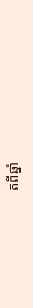តពីឆ្នាំ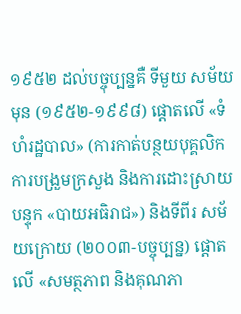១៩៥២ ដល់បច្ចុប្បន្នគឺ ទីមួយ សម័យមុន (១៩៥២-១៩៩៨) ផ្តោតលើ «ទំហំរដ្ឋបាល» (ការកាត់បន្ថយបុគ្គលិក ការបង្រួមក្រសួង និងការដោះស្រាយបន្ទុក «បាយអធិរាជ») និងទីពីរ សម័យក្រោយ (២០០៣-បច្ចុប្បន្ន) ផ្តោតលើ «សមត្ថភាព និងគុណភា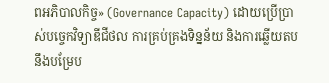ពអភិបាលកិច្ច» (Governance Capacity) ដោយប្រើប្រាស់បច្ចេកវិទ្យាឌីជីថល ការគ្រប់គ្រងទិន្នន័យ និងការឆ្លើយតបនឹងបម្រែប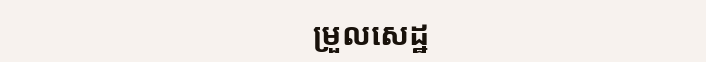ម្រួលសេដ្ឋ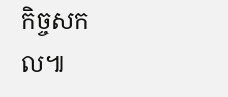កិច្ចសកល៕